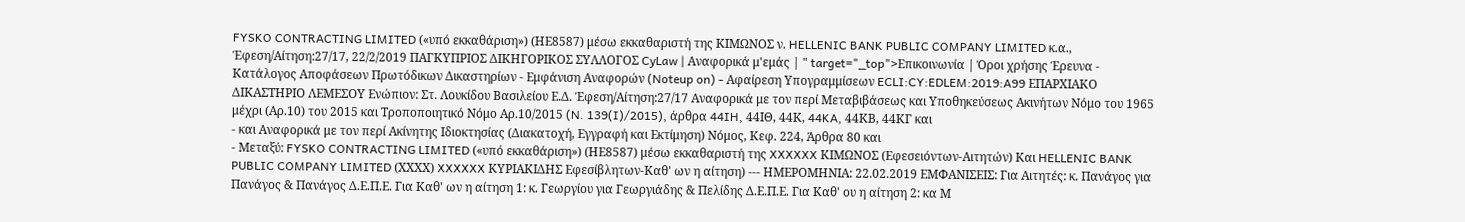FYSKO CONTRACTING LIMITED («υπό εκκαθάριση») (ΗΕ8587) μέσω εκκαθαριστή της ΚΙΜΩΝΟΣ ν. HELLENIC BANK PUBLIC COMPANY LIMITED κ.α., Έφεση/Αίτηση:27/17, 22/2/2019 ΠΑΓΚΥΠΡΙΟΣ ΔΙΚΗΓΟΡΙΚΟΣ ΣΥΛΛΟΓΟΣ CyLaw | Αναφορικά μ'εμάς | " target="_top">Επικοινωνία | Όροι χρήσης Έρευνα - Κατάλογος Αποφάσεων Πρωτόδικων Δικαστηρίων - Εμφάνιση Αναφορών (Noteup on) - Αφαίρεση Υπογραμμίσεων ECLI:CY:EDLEM:2019:A99 ΕΠΑΡΧΙΑΚΟ ΔΙΚΑΣΤΗΡΙΟ ΛΕΜΕΣΟΥ Ενώπιον: Στ. Λουκίδου Βασιλείου Ε.Δ. Έφεση/Αίτηση:27/17 Αναφορικά με τον περί Μεταβιβάσεως και Υποθηκεύσεως Ακινήτων Νόμο του 1965 μέχρι (Αρ.10) του 2015 και Τροποποιητικό Νόμο Αρ.10/2015 (N. 139(I)/2015), άρθρα 44IH, 44ΙΘ, 44Κ, 44KA, 44ΚΒ, 44ΚΓ και
- και Αναφορικά με τον περί Ακίνητης Ιδιοκτησίας (Διακατοχή, Εγγραφή και Εκτίμηση) Νόμος, Κεφ. 224, Άρθρα 80 και
- Μεταξύ: FYSKO CONTRACTING LIMITED («υπό εκκαθάριση») (ΗΕ8587) μέσω εκκαθαριστή της XXXXXX ΚΙΜΩΝΟΣ (Εφεσειόντων-Αιτητών) Και HELLENIC BANK PUBLIC COMPANY LIMITED (ΧΧΧΧ) XXXXXX ΚΥΡΙΑΚΙΔΗΣ Εφεσίβλητων-Καθ' ων η αίτηση) --- ΗΜΕΡΟΜΗΝΙΑ: 22.02.2019 ΕΜΦΑΝΙΣΕΙΣ: Για Αιτητές: κ. Πανάγος για Πανάγος & Πανάγος Δ.Ε.Π.Ε. Για Καθ' ων η αίτηση 1: κ. Γεωργίου για Γεωργιάδης & Πελίδης Δ.Ε.Π.Ε. Για Καθ' ου η αίτηση 2: κα Μ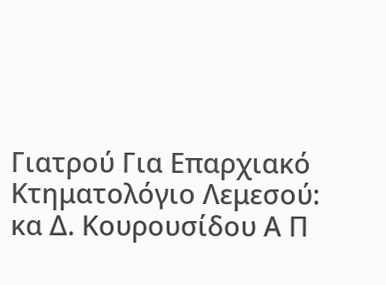Γιατρού Για Επαρχιακό Κτηματολόγιο Λεμεσού: κα Δ. Κουρουσίδου Α Π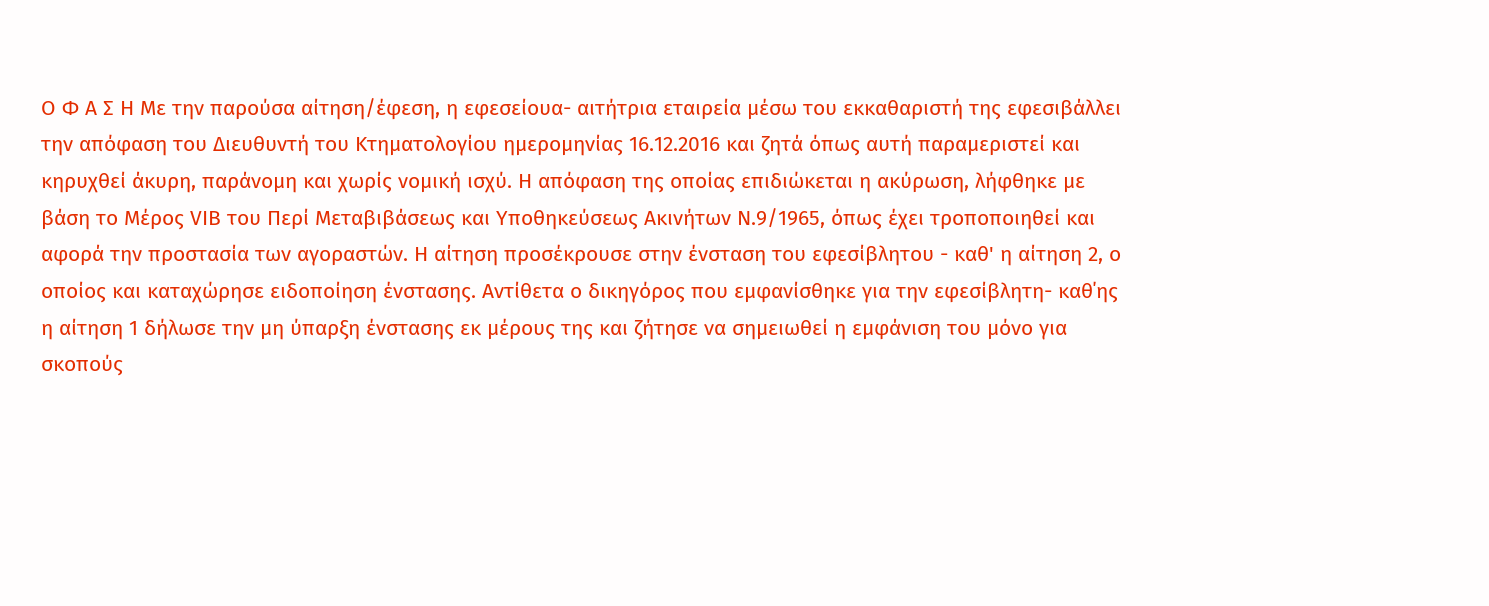Ο Φ Α Σ Η Με την παρούσα αίτηση/έφεση, η εφεσείουα- αιτήτρια εταιρεία μέσω του εκκαθαριστή της εφεσιβάλλει την απόφαση του Διευθυντή του Κτηματολογίου ημερομηνίας 16.12.2016 και ζητά όπως αυτή παραμεριστεί και κηρυχθεί άκυρη, παράνομη και χωρίς νομική ισχύ. Η απόφαση της οποίας επιδιώκεται η ακύρωση, λήφθηκε με βάση το Μέρος VIB του Περί Μεταβιβάσεως και Υποθηκεύσεως Ακινήτων Ν.9/1965, όπως έχει τροποποιηθεί και αφορά την προστασία των αγοραστών. Η αίτηση προσέκρουσε στην ένσταση του εφεσίβλητου - καθ' η αίτηση 2, ο οποίος και καταχώρησε ειδοποίηση ένστασης. Αντίθετα ο δικηγόρος που εμφανίσθηκε για την εφεσίβλητη- καθ΄ης η αίτηση 1 δήλωσε την μη ύπαρξη ένστασης εκ μέρους της και ζήτησε να σημειωθεί η εμφάνιση του μόνο για σκοπούς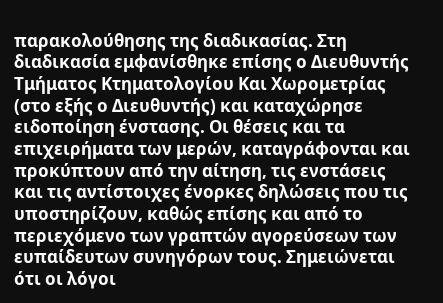παρακολούθησης της διαδικασίας. Στη διαδικασία εμφανίσθηκε επίσης ο Διευθυντής Τμήματος Κτηματολογίου Και Χωρομετρίας (στο εξής ο Διευθυντής) και καταχώρησε ειδοποίηση ένστασης. Οι θέσεις και τα επιχειρήματα των μερών, καταγράφονται και προκύπτουν από την αίτηση, τις ενστάσεις και τις αντίστοιχες ένορκες δηλώσεις που τις υποστηρίζουν, καθώς επίσης και από το περιεχόμενο των γραπτών αγορεύσεων των ευπαίδευτων συνηγόρων τους. Σημειώνεται ότι οι λόγοι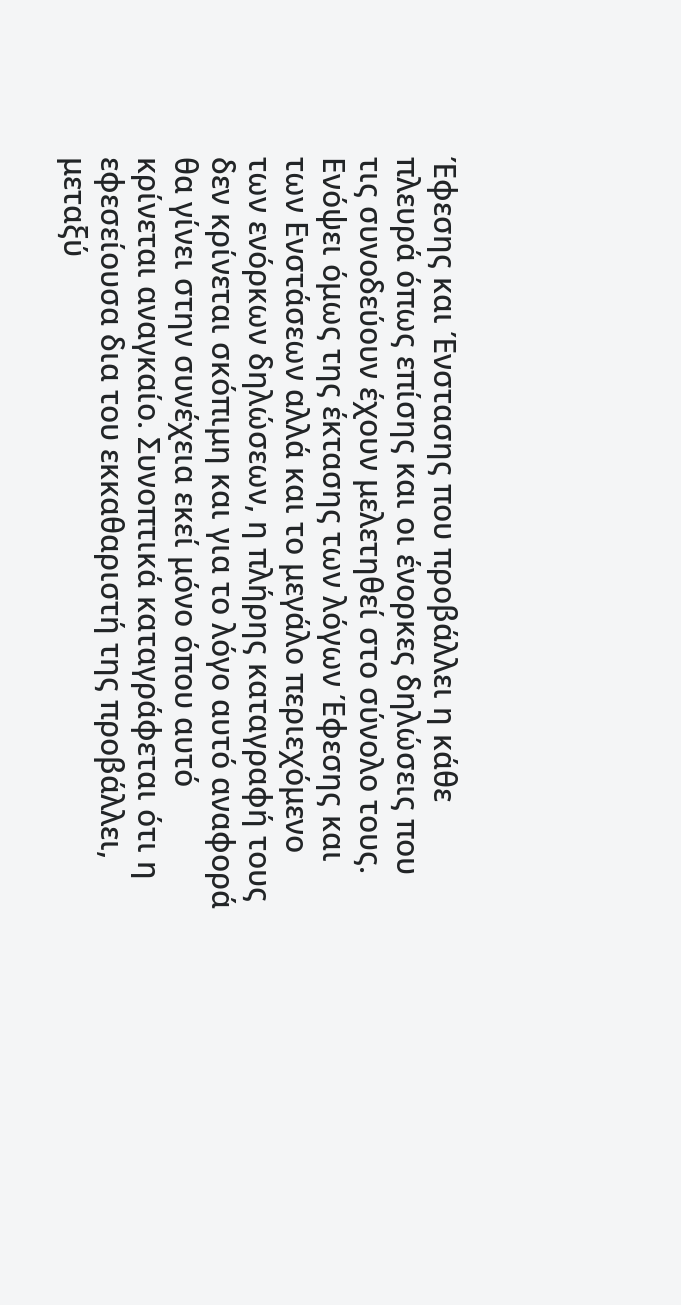Έφεσης και Ένστασης που προβάλλει η κάθε πλευρά όπως επίσης και οι ένορκες δηλώσεις που τις συνοδεύουν έχουν μελετηθεί στο σύνολο τους. Ενόψει όμως της έκτασης των λόγων Έφεσης και των Ενστάσεων αλλά και το μεγάλο περιεχόμενο των ενόρκων δηλώσεων, η πλήρης καταγραφή τους δεν κρίνεται σκόπιμη και για το λόγο αυτό αναφορά θα γίνει στην συνέχεια εκεί μόνο όπου αυτό κρίνεται αναγκαίο. Συνοπτικά καταγράφεται ότι η εφεσείουσα δια του εκκαθαριστή της προβάλλει, μεταξύ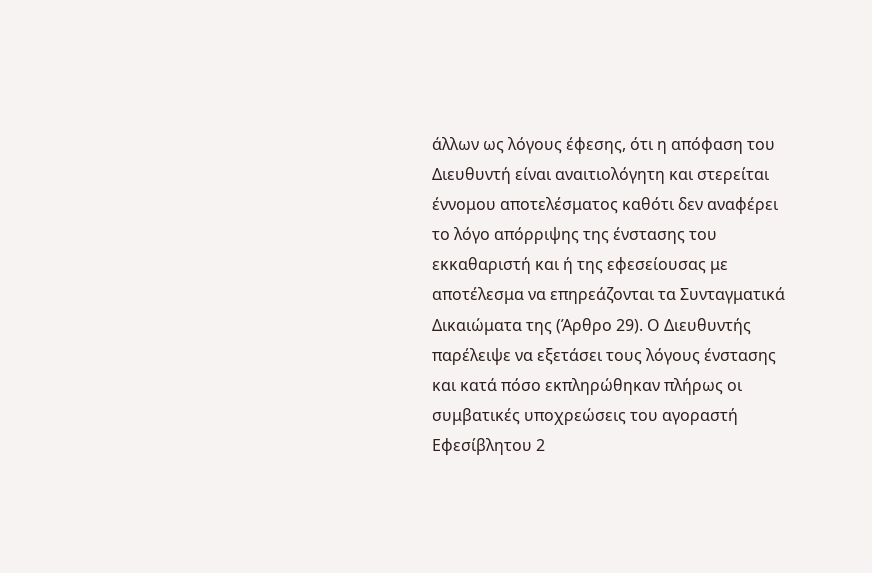άλλων ως λόγους έφεσης, ότι η απόφαση του Διευθυντή είναι αναιτιολόγητη και στερείται έννομου αποτελέσματος καθότι δεν αναφέρει το λόγο απόρριψης της ένστασης του εκκαθαριστή και ή της εφεσείουσας με αποτέλεσμα να επηρεάζονται τα Συνταγματικά Δικαιώματα της (Άρθρο 29). Ο Διευθυντής παρέλειψε να εξετάσει τους λόγους ένστασης και κατά πόσο εκπληρώθηκαν πλήρως οι συμβατικές υποχρεώσεις του αγοραστή Εφεσίβλητου 2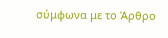σύμφωνα με το Άρθρο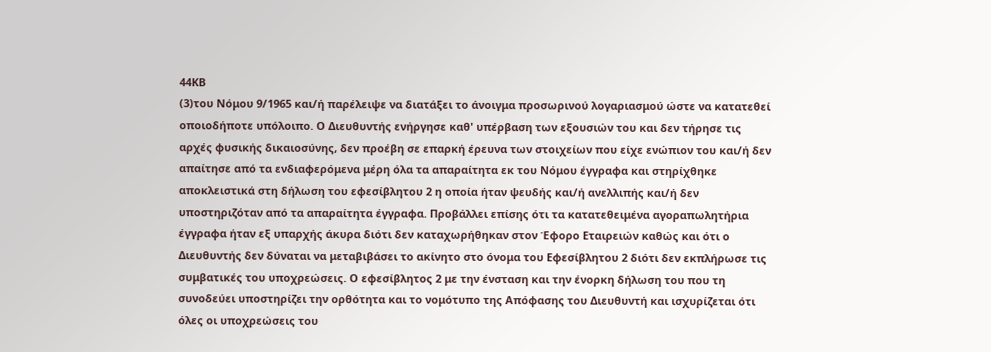44ΚΒ
(3)του Νόμου 9/1965 και/ή παρέλειψε να διατάξει το άνοιγμα προσωρινού λογαριασμού ώστε να κατατεθεί οποιοδήποτε υπόλοιπο. Ο Διευθυντής ενήργησε καθ' υπέρβαση των εξουσιών του και δεν τήρησε τις αρχές φυσικής δικαιοσύνης, δεν προέβη σε επαρκή έρευνα των στοιχείων που είχε ενώπιον του και/ή δεν απαίτησε από τα ενδιαφερόμενα μέρη όλα τα απαραίτητα εκ του Νόμου έγγραφα και στηρίχθηκε αποκλειστικά στη δήλωση του εφεσίβλητου 2 η οποία ήταν ψευδής και/ή ανελλιπής και/ή δεν υποστηριζόταν από τα απαραίτητα έγγραφα. Προβάλλει επίσης ότι τα κατατεθειμένα αγοραπωλητήρια έγγραφα ήταν εξ υπαρχής άκυρα διότι δεν καταχωρήθηκαν στον Έφορο Εταιρειών καθώς και ότι ο Διευθυντής δεν δύναται να μεταβιβάσει το ακίνητο στο όνομα του Εφεσίβλητου 2 διότι δεν εκπλήρωσε τις συμβατικές του υποχρεώσεις. Ο εφεσίβλητος 2 με την ένσταση και την ένορκη δήλωση του που τη συνοδεύει υποστηρίζει την ορθότητα και το νομότυπο της Απόφασης του Διευθυντή και ισχυρίζεται ότι όλες οι υποχρεώσεις του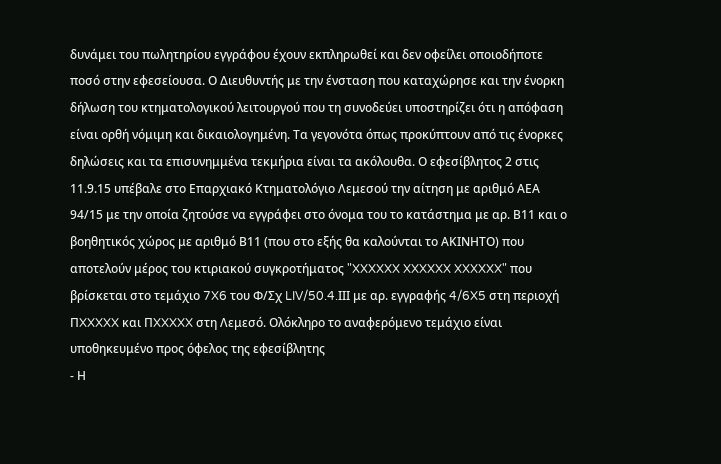δυνάμει του πωλητηρίου εγγράφου έχουν εκπληρωθεί και δεν οφείλει οποιοδήποτε ποσό στην εφεσείουσα. Ο Διευθυντής με την ένσταση που καταχώρησε και την ένορκη δήλωση του κτηματολογικού λειτουργού που τη συνοδεύει υποστηρίζει ότι η απόφαση είναι ορθή νόμιμη και δικαιολογημένη. Τα γεγονότα όπως προκύπτουν από τις ένορκες δηλώσεις και τα επισυνημμένα τεκμήρια είναι τα ακόλουθα. Ο εφεσίβλητος 2 στις 11.9.15 υπέβαλε στο Επαρχιακό Κτηματολόγιο Λεμεσού την αίτηση με αριθμό ΑΕΑ 94/15 με την οποία ζητούσε να εγγράφει στο όνομα του το κατάστημα με αρ. Β11 και ο βοηθητικός χώρος με αριθμό Β11 (που στο εξής θα καλούνται το ΑΚΙΝΗΤΟ) που αποτελούν μέρος του κτιριακού συγκροτήματος "XXXXXX XXXXXX XXXXXX" που βρίσκεται στο τεμάχιο 7X6 του Φ/Σχ LIV/50.4.ΙΙΙ με αρ. εγγραφής 4/6X5 στη περιοχή ΠXXXXX και ΠXXXXX στη Λεμεσό. Ολόκληρο το αναφερόμενο τεμάχιο είναι υποθηκευμένο προς όφελος της εφεσίβλητης
- Η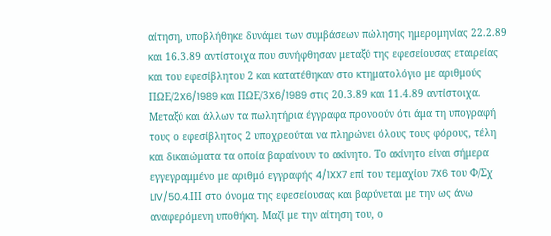αίτηση, υποβλήθηκε δυνάμει των συμβάσεων πώλησης ημερομηνίας 22.2.89 και 16.3.89 αντίστοιχα που συνήφθησαν μεταξύ της εφεσείουσας εταιρείας και του εφεσίβλητου 2 και κατατέθηκαν στο κτηματολόγιο με αριθμούς ΠΩΕ/2X6/1989 και ΠΩΕ/3X6/1989 στις 20.3.89 και 11.4.89 αντίστοιχα. Μεταξύ και άλλων τα πωλητήρια έγγραφα προνοούν ότι άμα τη υπογραφή τους ο εφεσίβλητος 2 υποχρεούται να πληρώνει όλους τους φόρους, τέλη και δικαιώματα τα οποία βαραίνουν το ακίνητο. Το ακίνητο είναι σήμερα εγγεγραμμένο με αριθμό εγγραφής 4/1XX7 επί του τεμαχίου 7X6 του Φ/Σχ LIV/50.4.ΙΙΙ στο όνομα της εφεσείουσας και βαρύνεται με την ως άνω αναφερόμενη υποθήκη. Μαζί με την αίτηση του, ο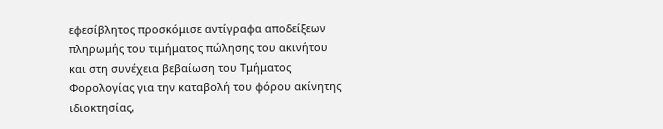εφεσίβλητος προσκόμισε αντίγραφα αποδείξεων πληρωμής του τιμήματος πώλησης του ακινήτου και στη συνέχεια βεβαίωση του Τμήματος Φορολογίας για την καταβολή του φόρου ακίνητης ιδιοκτησίας,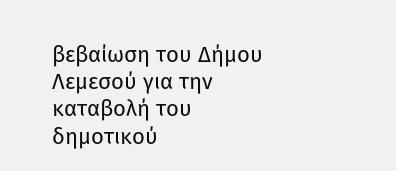βεβαίωση του Δήμου Λεμεσού για την καταβολή του δημοτικού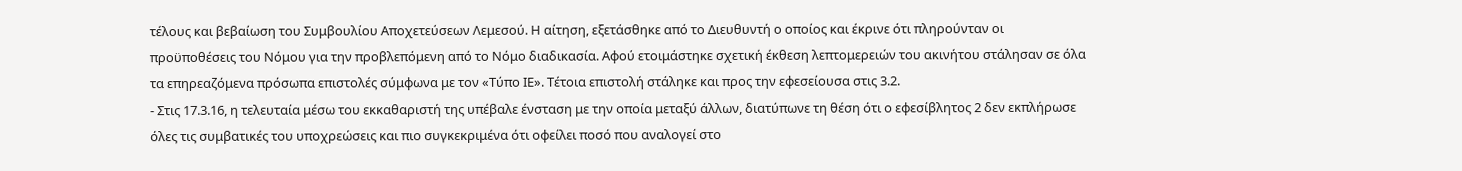τέλους και βεβαίωση του Συμβουλίου Αποχετεύσεων Λεμεσού. Η αίτηση, εξετάσθηκε από το Διευθυντή ο οποίος και έκρινε ότι πληρούνταν οι προϋποθέσεις του Νόμου για την προβλεπόμενη από το Νόμο διαδικασία. Αφού ετοιμάστηκε σχετική έκθεση λεπτομερειών του ακινήτου στάλησαν σε όλα τα επηρεαζόμενα πρόσωπα επιστολές σύμφωνα με τον «Τύπο ΙΕ». Τέτοια επιστολή στάληκε και προς την εφεσείουσα στις 3.2.
- Στις 17.3.16, η τελευταία μέσω του εκκαθαριστή της υπέβαλε ένσταση με την οποία μεταξύ άλλων, διατύπωνε τη θέση ότι ο εφεσίβλητος 2 δεν εκπλήρωσε όλες τις συμβατικές του υποχρεώσεις και πιο συγκεκριμένα ότι οφείλει ποσό που αναλογεί στο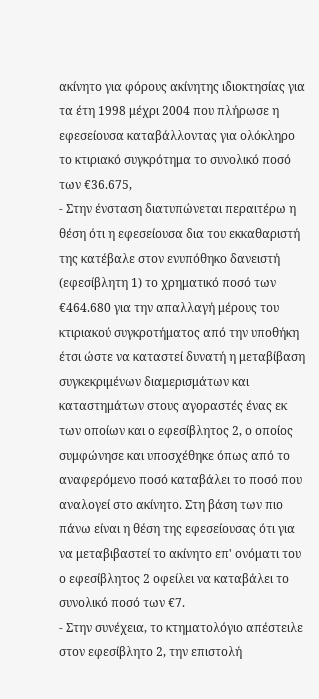ακίνητο για φόρους ακίνητης ιδιοκτησίας για τα έτη 1998 μέχρι 2004 που πλήρωσε η εφεσείουσα καταβάλλοντας για ολόκληρο το κτιριακό συγκρότημα το συνολικό ποσό των €36.675,
- Στην ένσταση διατυπώνεται περαιτέρω η θέση ότι η εφεσείουσα δια του εκκαθαριστή της κατέβαλε στον ενυπόθηκο δανειστή (εφεσίβλητη 1) το χρηματικό ποσό των €464.680 για την απαλλαγή μέρους του κτιριακού συγκροτήματος από την υποθήκη έτσι ώστε να καταστεί δυνατή η μεταβίβαση συγκεκριμένων διαμερισμάτων και καταστημάτων στους αγοραστές ένας εκ των οποίων και ο εφεσίβλητος 2, ο οποίος συμφώνησε και υποσχέθηκε όπως από το αναφερόμενο ποσό καταβάλει το ποσό που αναλογεί στο ακίνητο. Στη βάση των πιο πάνω είναι η θέση της εφεσείουσας ότι για να μεταβιβαστεί το ακίνητο επ' ονόματι του ο εφεσίβλητος 2 οφείλει να καταβάλει το συνολικό ποσό των €7.
- Στην συνέχεια, το κτηματολόγιο απέστειλε στον εφεσίβλητο 2, την επιστολή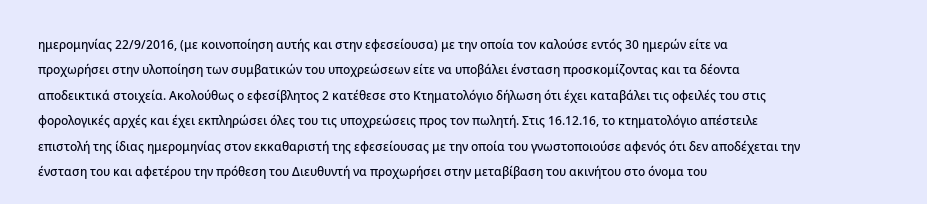ημερομηνίας 22/9/2016, (με κοινοποίηση αυτής και στην εφεσείουσα) με την οποία τον καλούσε εντός 30 ημερών είτε να προχωρήσει στην υλοποίηση των συμβατικών του υποχρεώσεων είτε να υποβάλει ένσταση προσκομίζοντας και τα δέοντα αποδεικτικά στοιχεία. Ακολούθως ο εφεσίβλητος 2 κατέθεσε στο Κτηματολόγιο δήλωση ότι έχει καταβάλει τις οφειλές του στις φορολογικές αρχές και έχει εκπληρώσει όλες του τις υποχρεώσεις προς τον πωλητή. Στις 16.12.16, το κτηματολόγιο απέστειλε επιστολή της ίδιας ημερομηνίας στον εκκαθαριστή της εφεσείουσας με την οποία του γνωστοποιούσε αφενός ότι δεν αποδέχεται την ένσταση του και αφετέρου την πρόθεση του Διευθυντή να προχωρήσει στην μεταβίβαση του ακινήτου στο όνομα του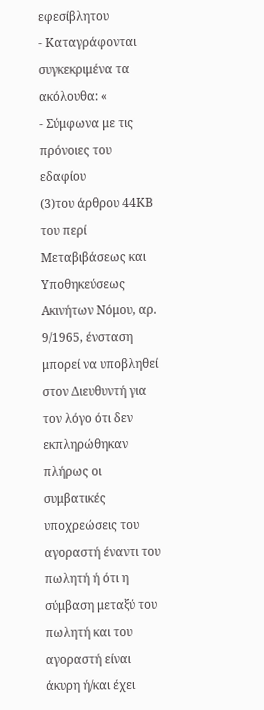εφεσίβλητου
- Καταγράφονται συγκεκριμένα τα ακόλουθα: «
- Σύμφωνα με τις πρόνοιες του εδαφίου
(3)του άρθρου 44ΚΒ του περί Μεταβιβάσεως και Υποθηκεύσεως Ακινήτων Νόμου, αρ. 9/1965, ένσταση μπορεί να υποβληθεί στον Διευθυντή για τον λόγο ότι δεν εκπληρώθηκαν πλήρως οι συμβατικές υποχρεώσεις του αγοραστή έναντι του πωλητή ή ότι η σύμβαση μεταξύ του πωλητή και του αγοραστή είναι άκυρη ή/και έχει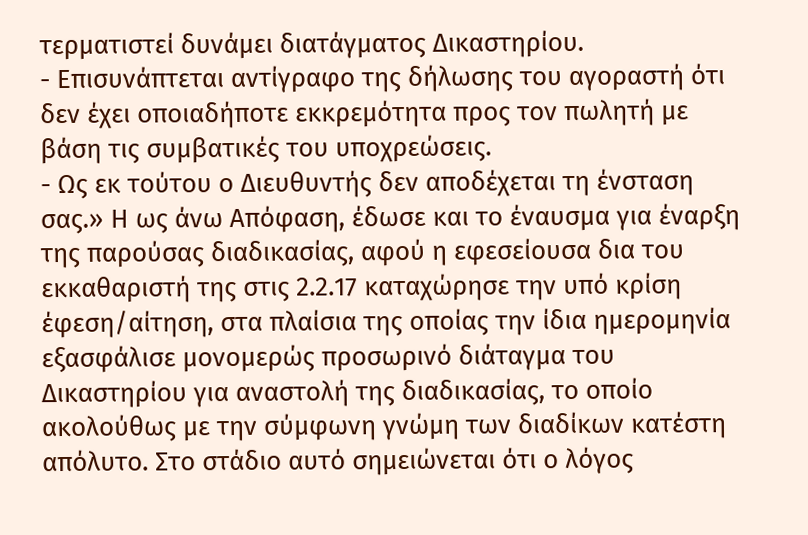τερματιστεί δυνάμει διατάγματος Δικαστηρίου.
- Επισυνάπτεται αντίγραφο της δήλωσης του αγοραστή ότι δεν έχει οποιαδήποτε εκκρεμότητα προς τον πωλητή με βάση τις συμβατικές του υποχρεώσεις.
- Ως εκ τούτου ο Διευθυντής δεν αποδέχεται τη ένσταση σας.» Η ως άνω Απόφαση, έδωσε και το έναυσμα για έναρξη της παρούσας διαδικασίας, αφού η εφεσείουσα δια του εκκαθαριστή της στις 2.2.17 καταχώρησε την υπό κρίση έφεση/αίτηση, στα πλαίσια της οποίας την ίδια ημερομηνία εξασφάλισε μονομερώς προσωρινό διάταγμα του Δικαστηρίου για αναστολή της διαδικασίας, το οποίο ακολούθως με την σύμφωνη γνώμη των διαδίκων κατέστη απόλυτο. Στο στάδιο αυτό σημειώνεται ότι ο λόγος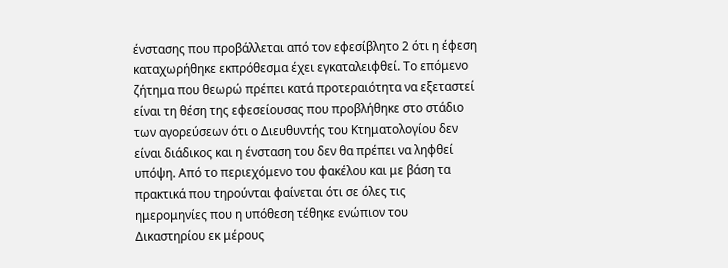ένστασης που προβάλλεται από τον εφεσίβλητο 2 ότι η έφεση καταχωρήθηκε εκπρόθεσμα έχει εγκαταλειφθεί. Το επόμενο ζήτημα που θεωρώ πρέπει κατά προτεραιότητα να εξεταστεί είναι τη θέση της εφεσείουσας που προβλήθηκε στο στάδιο των αγορεύσεων ότι ο Διευθυντής του Κτηματολογίου δεν είναι διάδικος και η ένσταση του δεν θα πρέπει να ληφθεί υπόψη. Από το περιεχόμενο του φακέλου και με βάση τα πρακτικά που τηρούνται φαίνεται ότι σε όλες τις ημερομηνίες που η υπόθεση τέθηκε ενώπιον του Δικαστηρίου εκ μέρους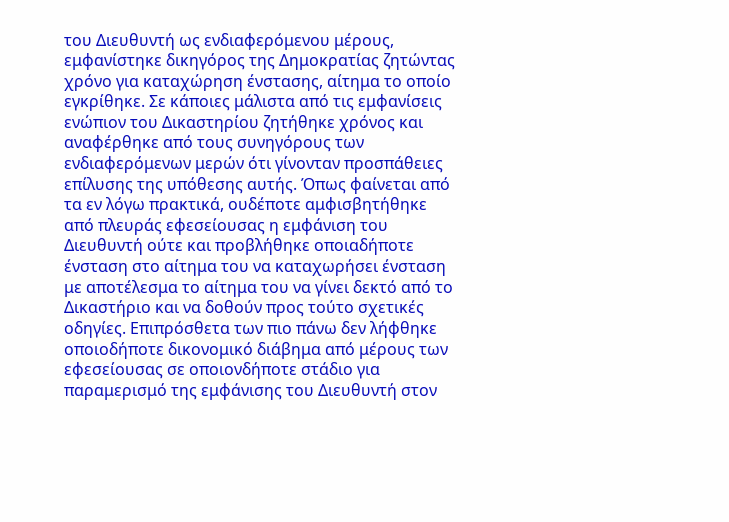του Διευθυντή ως ενδιαφερόμενου μέρους, εμφανίστηκε δικηγόρος της Δημοκρατίας ζητώντας χρόνο για καταχώρηση ένστασης, αίτημα το οποίο εγκρίθηκε. Σε κάποιες μάλιστα από τις εμφανίσεις ενώπιον του Δικαστηρίου ζητήθηκε χρόνος και αναφέρθηκε από τους συνηγόρους των ενδιαφερόμενων μερών ότι γίνονταν προσπάθειες επίλυσης της υπόθεσης αυτής. Όπως φαίνεται από τα εν λόγω πρακτικά, ουδέποτε αμφισβητήθηκε από πλευράς εφεσείουσας η εμφάνιση του Διευθυντή ούτε και προβλήθηκε οποιαδήποτε ένσταση στο αίτημα του να καταχωρήσει ένσταση με αποτέλεσμα το αίτημα του να γίνει δεκτό από το Δικαστήριο και να δοθούν προς τούτο σχετικές οδηγίες. Επιπρόσθετα των πιο πάνω δεν λήφθηκε οποιοδήποτε δικονομικό διάβημα από μέρους των εφεσείουσας σε οποιονδήποτε στάδιο για παραμερισμό της εμφάνισης του Διευθυντή στον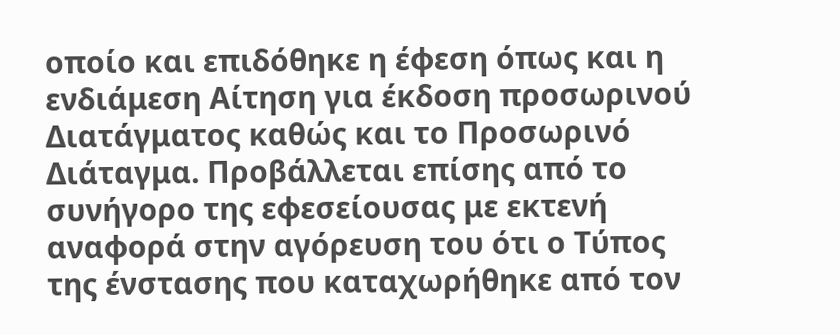οποίο και επιδόθηκε η έφεση όπως και η ενδιάμεση Αίτηση για έκδοση προσωρινού Διατάγματος καθώς και το Προσωρινό Διάταγμα. Προβάλλεται επίσης από το συνήγορο της εφεσείουσας με εκτενή αναφορά στην αγόρευση του ότι ο Τύπος της ένστασης που καταχωρήθηκε από τον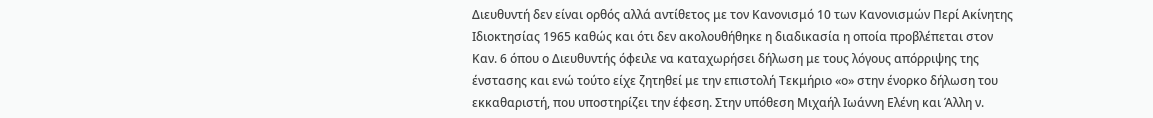Διευθυντή δεν είναι ορθός αλλά αντίθετος με τον Κανονισμό 10 των Κανονισμών Περί Ακίνητης Ιδιοκτησίας 1965 καθώς και ότι δεν ακολουθήθηκε η διαδικασία η οποία προβλέπεται στον Καν. 6 όπου ο Διευθυντής όφειλε να καταχωρήσει δήλωση με τους λόγους απόρριψης της ένστασης και ενώ τούτο είχε ζητηθεί με την επιστολή Τεκμήριο «ο» στην ένορκο δήλωση του εκκαθαριστή, που υποστηρίζει την έφεση. Στην υπόθεση Mιχαήλ Iωάννη Eλένη και Άλλη ν.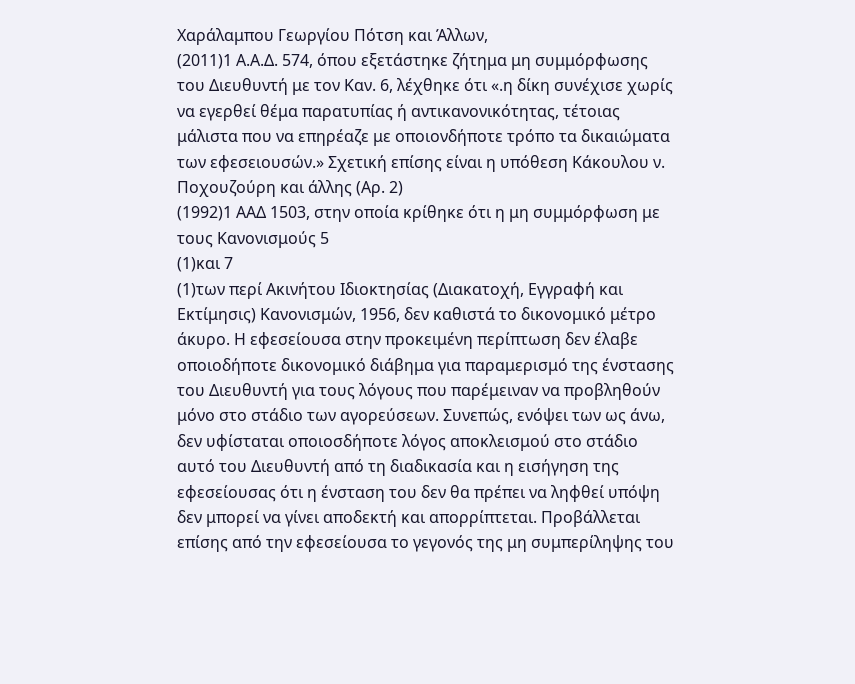Xαράλαμπου Γεωργίου Πότση και Άλλων,
(2011)1 Α.Α.Δ. 574, όπου εξετάστηκε ζήτημα μη συμμόρφωσης του Διευθυντή με τον Καν. 6, λέχθηκε ότι «.η δίκη συνέχισε χωρίς να εγερθεί θέμα παρατυπίας ή αντικανονικότητας, τέτοιας μάλιστα που να επηρέαζε με οποιονδήποτε τρόπο τα δικαιώματα των εφεσειουσών.» Σχετική επίσης είναι η υπόθεση Κάκουλου ν. Ποχουζούρη και άλλης (Αρ. 2)
(1992)1 ΑΑΔ 1503, στην οποία κρίθηκε ότι η μη συμμόρφωση με τους Κανονισμούς 5
(1)και 7
(1)των περί Ακινήτου Ιδιοκτησίας (Διακατοχή, Εγγραφή και Εκτίμησις) Κανονισμών, 1956, δεν καθιστά το δικονομικό μέτρο άκυρο. Η εφεσείουσα στην προκειμένη περίπτωση δεν έλαβε οποιοδήποτε δικονομικό διάβημα για παραμερισμό της ένστασης του Διευθυντή για τους λόγους που παρέμειναν να προβληθούν μόνο στο στάδιο των αγορεύσεων. Συνεπώς, ενόψει των ως άνω, δεν υφίσταται οποιοσδήποτε λόγος αποκλεισμού στο στάδιο αυτό του Διευθυντή από τη διαδικασία και η εισήγηση της εφεσείουσας ότι η ένσταση του δεν θα πρέπει να ληφθεί υπόψη δεν μπορεί να γίνει αποδεκτή και απορρίπτεται. Προβάλλεται επίσης από την εφεσείουσα το γεγονός της μη συμπερίληψης του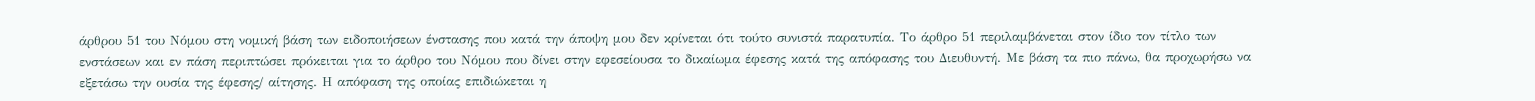άρθρου 51 του Νόμου στη νομική βάση των ειδοποιήσεων ένστασης που κατά την άποψη μου δεν κρίνεται ότι τούτο συνιστά παρατυπία. Το άρθρο 51 περιλαμβάνεται στον ίδιο τον τίτλο των ενστάσεων και εν πάση περιπτώσει πρόκειται για το άρθρο του Νόμου που δίνει στην εφεσείουσα το δικαίωμα έφεσης κατά της απόφασης του Διευθυντή. Με βάση τα πιο πάνω, θα προχωρήσω να εξετάσω την ουσία της έφεσης/ αίτησης. Η απόφαση της οποίας επιδιώκεται η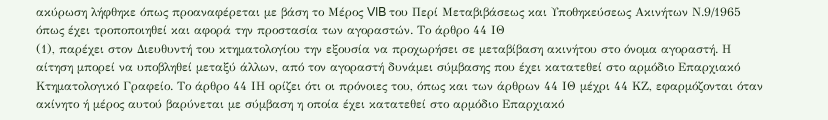ακύρωση λήφθηκε όπως προαναφέρεται με βάση το Μέρος VIB του Περί Μεταβιβάσεως και Υποθηκεύσεως Ακινήτων Ν.9/1965 όπως έχει τροποποιηθεί και αφορά την προστασία των αγοραστών. Το άρθρο 44 ΙΘ
(1), παρέχει στον Διευθυντή του κτηματολογίου την εξουσία να προχωρήσει σε μεταβίβαση ακινήτου στο όνομα αγοραστή. Η αίτηση μπορεί να υποβληθεί μεταξύ άλλων, από τον αγοραστή δυνάμει σύμβασης που έχει κατατεθεί στο αρμόδιο Επαρχιακό Κτηματολογικό Γραφείο. Το άρθρο 44 ΙΗ ορίζει ότι οι πρόνοιες του, όπως και των άρθρων 44 ΙΘ μέχρι 44 ΚΖ, εφαρμόζονται όταν ακίνητο ή μέρος αυτού βαρύνεται με σύμβαση η οποία έχει κατατεθεί στο αρμόδιο Επαρχιακό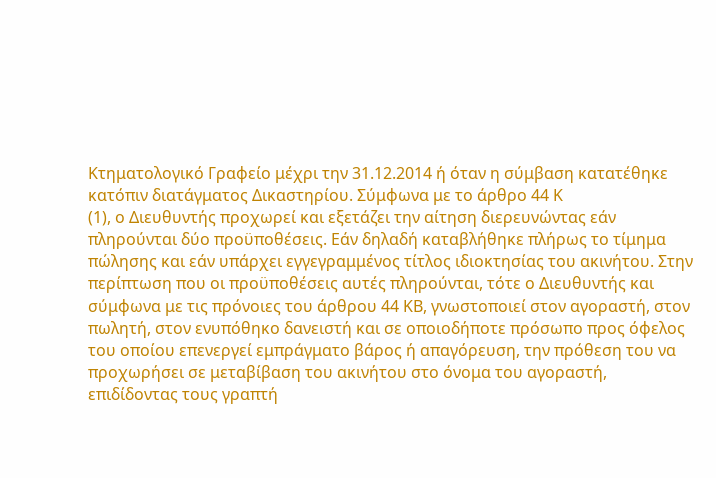Κτηματολογικό Γραφείο μέχρι την 31.12.2014 ή όταν η σύμβαση κατατέθηκε κατόπιν διατάγματος Δικαστηρίου. Σύμφωνα με το άρθρο 44 Κ
(1), ο Διευθυντής προχωρεί και εξετάζει την αίτηση διερευνώντας εάν πληρούνται δύο προϋποθέσεις. Εάν δηλαδή καταβλήθηκε πλήρως το τίμημα πώλησης και εάν υπάρχει εγγεγραμμένος τίτλος ιδιοκτησίας του ακινήτου. Στην περίπτωση που οι προϋποθέσεις αυτές πληρούνται, τότε ο Διευθυντής και σύμφωνα με τις πρόνοιες του άρθρου 44 ΚΒ, γνωστοποιεί στον αγοραστή, στον πωλητή, στον ενυπόθηκο δανειστή και σε οποιοδήποτε πρόσωπο προς όφελος του οποίου επενεργεί εμπράγματο βάρος ή απαγόρευση, την πρόθεση του να προχωρήσει σε μεταβίβαση του ακινήτου στο όνομα του αγοραστή, επιδίδοντας τους γραπτή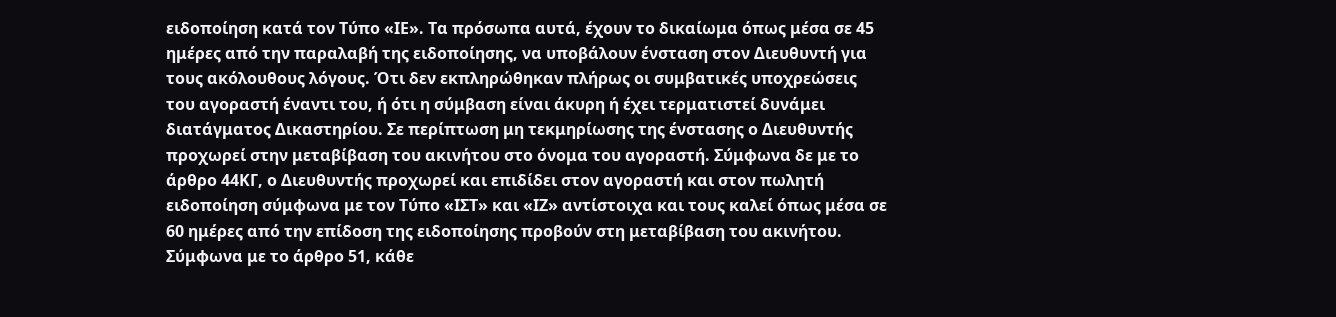ειδοποίηση κατά τον Τύπο «ΙΕ». Τα πρόσωπα αυτά, έχουν το δικαίωμα όπως μέσα σε 45 ημέρες από την παραλαβή της ειδοποίησης, να υποβάλουν ένσταση στον Διευθυντή για τους ακόλουθους λόγους. Ότι δεν εκπληρώθηκαν πλήρως οι συμβατικές υποχρεώσεις του αγοραστή έναντι του, ή ότι η σύμβαση είναι άκυρη ή έχει τερματιστεί δυνάμει διατάγματος Δικαστηρίου. Σε περίπτωση μη τεκμηρίωσης της ένστασης ο Διευθυντής προχωρεί στην μεταβίβαση του ακινήτου στο όνομα του αγοραστή. Σύμφωνα δε με το άρθρο 44ΚΓ, ο Διευθυντής προχωρεί και επιδίδει στον αγοραστή και στον πωλητή ειδοποίηση σύμφωνα με τον Τύπο «ΙΣΤ» και «ΙΖ» αντίστοιχα και τους καλεί όπως μέσα σε 60 ημέρες από την επίδοση της ειδοποίησης προβούν στη μεταβίβαση του ακινήτου. Σύμφωνα με το άρθρο 51, κάθε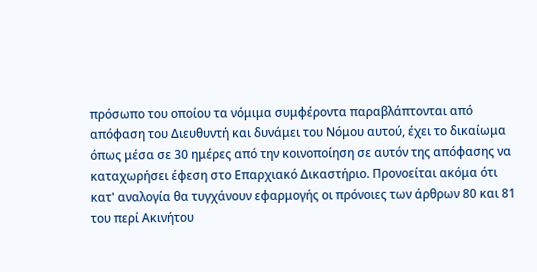πρόσωπο του οποίου τα νόμιμα συμφέροντα παραβλάπτονται από απόφαση του Διευθυντή και δυνάμει του Νόμου αυτού, έχει το δικαίωμα όπως μέσα σε 30 ημέρες από την κοινοποίηση σε αυτόν της απόφασης να καταχωρήσει έφεση στο Επαρχιακό Δικαστήριο. Προνοείται ακόμα ότι κατ' αναλογία θα τυγχάνουν εφαρμογής οι πρόνοιες των άρθρων 80 και 81 του περί Ακινήτου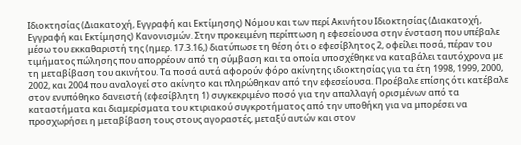Ιδιοκτησίας (Διακατοχή, Εγγραφή και Εκτίμησης) Νόμου και των περί Ακινήτου Ιδιοκτησίας (Διακατοχή, Εγγραφή και Εκτίμησης) Κανονισμών. Στην προκειμένη περίπτωση η εφεσείουσα στην ένσταση που υπέβαλε μέσω του εκκαθαριστή της (ημερ. 17.3.16,) διατύπωσε τη θέση ότι ο εφεσίβλητος 2, οφείλει ποσά, πέραν του τιμήματος πώλησης που απορρέουν από τη σύμβαση και τα οποία υποσχέθηκε να καταβάλει ταυτόχρονα με τη μεταβίβαση του ακινήτου. Τα ποσά αυτά αφορούν φόρο ακίνητης ιδιοκτησίας για τα έτη 1998, 1999, 2000, 2002, και 2004 που αναλογεί στο ακίνητο και πληρώθηκαν από την εφεσείουσα. Προέβαλε επίσης ότι κατέβαλε στον ενυπόθηκο δανειστή (εφεσίβλητη 1) συγκεκριμένο ποσό για την απαλλαγή ορισμένων από τα καταστήματα και διαμερίσματα του κτιριακού συγκροτήματος από την υποθήκη για να μπορέσει να προσχωρήσει η μεταβίβαση τους στους αγοραστές, μεταξύ αυτών και στον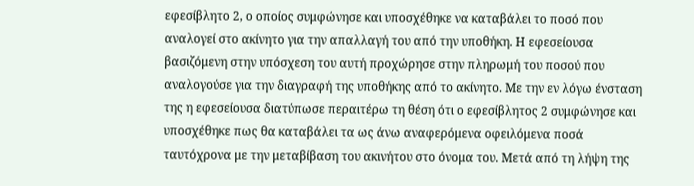εφεσίβλητο 2, ο οποίος συμφώνησε και υποσχέθηκε να καταβάλει το ποσό που αναλογεί στο ακίνητο για την απαλλαγή του από την υποθήκη. Η εφεσείουσα βασιζόμενη στην υπόσχεση του αυτή προχώρησε στην πληρωμή του ποσού που αναλογούσε για την διαγραφή της υποθήκης από το ακίνητο. Με την εν λόγω ένσταση της η εφεσείουσα διατύπωσε περαιτέρω τη θέση ότι ο εφεσίβλητος 2 συμφώνησε και υποσχέθηκε πως θα καταβάλει τα ως άνω αναφερόμενα οφειλόμενα ποσά ταυτόχρονα με την μεταβίβαση του ακινήτου στο όνομα του. Μετά από τη λήψη της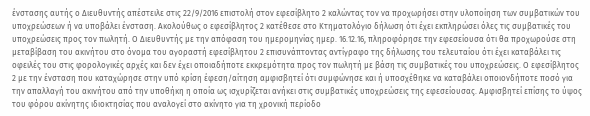ένστασης αυτής ο Διευθυντής απέστειλε στις 22/9/2016 επιστολή στον εφεσίβλητο 2 καλώντας τον να προχωρήσει στην υλοποίηση των συμβατικών του υποχρεώσεων ή να υποβάλει ένσταση. Ακολούθως ο εφεσίβλητος 2 κατέθεσε στο Κτηματολόγιο δήλωση ότι έχει εκπληρώσει όλες τις συμβατικές του υποχρεώσεις προς τον πωλητή. Ο Διευθυντής με την απόφαση του ημερομηνίας ημερ. 16.12.16, πληροφόρησε την εφεσείουσα ότι θα προχωρούσε στη μεταβίβαση του ακινήτου στο όνομα του αγοραστή εφεσίβλητου 2 επισυνάπτοντας αντίγραφο της δήλωσης του τελευταίου ότι έχει καταβάλει τις οφειλές του στις φορολογικές αρχές και δεν έχει οποιαδήποτε εκκρεμότητα προς τον πωλητή με βάση τις συμβατικές του υποχρεώσεις. Ο εφεσίβλητος 2 με την ένσταση που καταχώρησε στην υπό κρίση έφεση/αίτηση αμφισβητεί ότι συμφώνησε και ή υποσχέθηκε να καταβάλει οποιονδήποτε ποσό για την απαλλαγή του ακινήτου από την υποθήκη η οποία ως ισχυρίζεται ανήκει στις συμβατικές υποχρεώσεις της εφεσείουσας. Αμφισβητεί επίσης το ύψος του φόρου ακίνητης ιδιοκτησίας που αναλογεί στο ακίνητο για τη χρονική περίοδο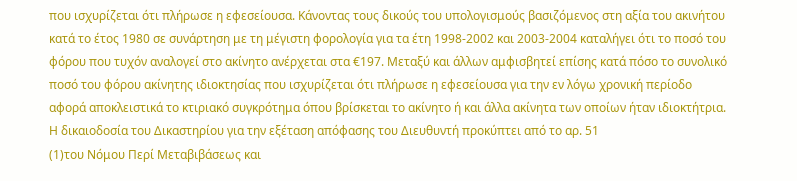που ισχυρίζεται ότι πλήρωσε η εφεσείουσα. Κάνοντας τους δικούς του υπολογισμούς βασιζόμενος στη αξία του ακινήτου κατά το έτος 1980 σε συνάρτηση με τη μέγιστη φορολογία για τα έτη 1998-2002 και 2003-2004 καταλήγει ότι το ποσό του φόρου που τυχόν αναλογεί στο ακίνητο ανέρχεται στα €197. Μεταξύ και άλλων αμφισβητεί επίσης κατά πόσο το συνολικό ποσό του φόρου ακίνητης ιδιοκτησίας που ισχυρίζεται ότι πλήρωσε η εφεσείουσα για την εν λόγω χρονική περίοδο αφορά αποκλειστικά το κτιριακό συγκρότημα όπου βρίσκεται το ακίνητο ή και άλλα ακίνητα των οποίων ήταν ιδιοκτήτρια. Η δικαιοδοσία του Δικαστηρίου για την εξέταση απόφασης του Διευθυντή προκύπτει από το αρ. 51
(1)του Νόμου Περί Μεταβιβάσεως και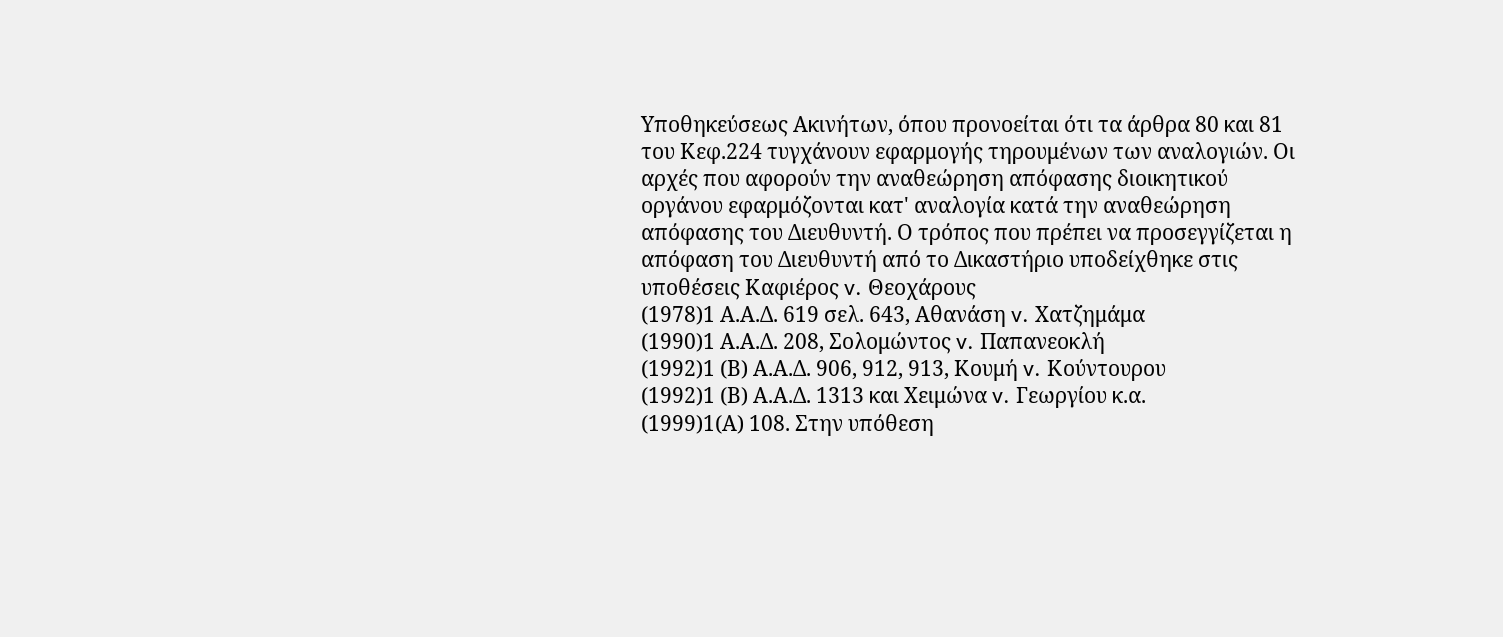Υποθηκεύσεως Ακινήτων, όπου προνοείται ότι τα άρθρα 80 και 81 του Κεφ.224 τυγχάνουν εφαρμογής τηρουμένων των αναλογιών. Οι αρχές που αφορούν την αναθεώρηση απόφασης διοικητικού οργάνου εφαρμόζονται κατ' αναλογία κατά την αναθεώρηση απόφασης του Διευθυντή. Ο τρόπος που πρέπει να προσεγγίζεται η απόφαση του Διευθυντή από το Δικαστήριο υποδείχθηκε στις υποθέσεις Καφιέρος v. Θεοχάρους
(1978)1 Α.Α.Δ. 619 σελ. 643, Αθανάση v. Χατζημάμα
(1990)1 Α.Α.Δ. 208, Σολομώντος v. Παπανεοκλή
(1992)1 (Β) Α.Α.Δ. 906, 912, 913, Κουμή v. Κούντουρου
(1992)1 (Β) Α.Α.Δ. 1313 και Χειμώνα v. Γεωργίου κ.α.
(1999)1(Α) 108. Στην υπόθεση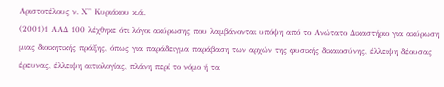Αριστοτέλους ν. Χ'' Κυριάκου κ.ά.
(2001)1 ΑΑΔ 100 λέχθηκε ότι λόγοι ακύρωσης που λαμβάνονται υπόψη από το Ανώτατο Δικαστήριο για ακύρωση μιας διοικητικής πράξης, όπως για παράδειγμα παράβαση των αρχών της φυσικής δικαιοσύνης, έλλειψη δέουσας έρευνας, έλλειψη αιτιολογίας, πλάνη περί το νόμο ή τα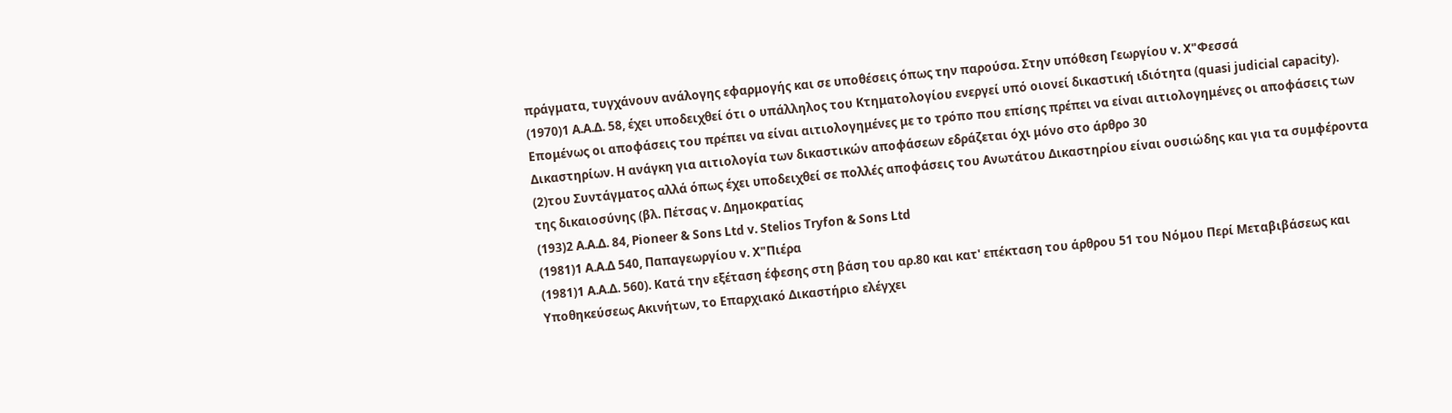πράγματα, τυγχάνουν ανάλογης εφαρμογής και σε υποθέσεις όπως την παρούσα. Στην υπόθεση Γεωργίου v. Χ"Φεσσά
(1970)1 Α.Α.Δ. 58, έχει υποδειχθεί ότι ο υπάλληλος του Κτηματολογίου ενεργεί υπό οιονεί δικαστική ιδιότητα (quasi judicial capacity). Επομένως οι αποφάσεις του πρέπει να είναι αιτιολογημένες με το τρόπο που επίσης πρέπει να είναι αιτιολογημένες οι αποφάσεις των Δικαστηρίων. Η ανάγκη για αιτιολογία των δικαστικών αποφάσεων εδράζεται όχι μόνο στο άρθρο 30
(2)του Συντάγματος αλλά όπως έχει υποδειχθεί σε πολλές αποφάσεις του Ανωτάτου Δικαστηρίου είναι ουσιώδης και για τα συμφέροντα της δικαιοσύνης (βλ. Πέτσας v. Δημοκρατίας
(193)2 Α.Α.Δ. 84, Pioneer & Sons Ltd v. Stelios Tryfon & Sons Ltd
(1981)1 A.A.Δ 540, Παπαγεωργίου v. Χ"Πιέρα
(1981)1 Α.Α.Δ. 560). Κατά την εξέταση έφεσης στη βάση του αρ.80 και κατ' επέκταση του άρθρου 51 του Νόμου Περί Μεταβιβάσεως και Υποθηκεύσεως Ακινήτων, το Επαρχιακό Δικαστήριο ελέγχει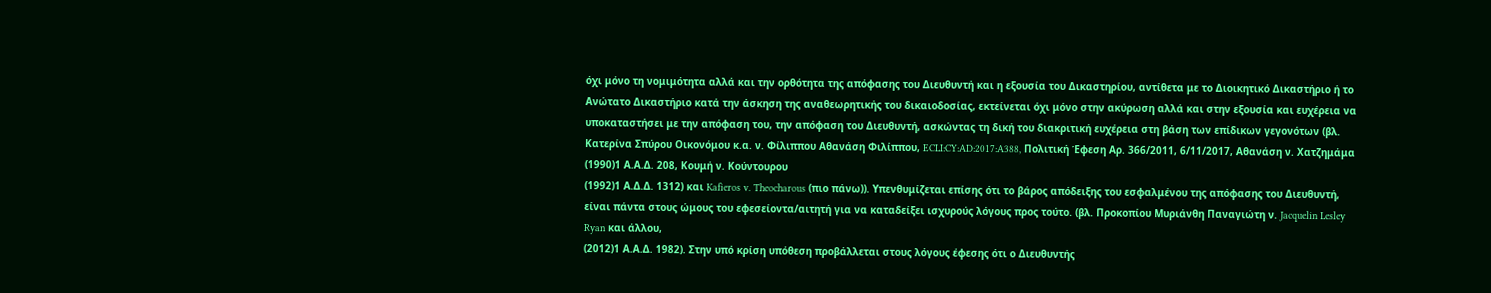όχι μόνο τη νομιμότητα αλλά και την ορθότητα της απόφασης του Διευθυντή και η εξουσία του Δικαστηρίου, αντίθετα με το Διοικητικό Δικαστήριο ή το Ανώτατο Δικαστήριο κατά την άσκηση της αναθεωρητικής του δικαιοδοσίας, εκτείνεται όχι μόνο στην ακύρωση αλλά και στην εξουσία και ευχέρεια να υποκαταστήσει με την απόφαση του, την απόφαση του Διευθυντή, ασκώντας τη δική του διακριτική ευχέρεια στη βάση των επίδικων γεγονότων (βλ. Κατερίνα Σπύρου Οικονόμου κ.α. ν. Φίλιππου Αθανάση Φιλίππου, ECLI:CY:AD:2017:A388, Πολιτική Έφεση Αρ. 366/2011, 6/11/2017, Αθανάση ν. Χατζημάμα
(1990)1 Α.Α.Δ. 208, Κουμή ν. Κούντουρου
(1992)1 Α.Δ.Δ. 1312) και Kafieros v. Theocharous (πιο πάνω)). Υπενθυμίζεται επίσης ότι το βάρος απόδειξης του εσφαλμένου της απόφασης του Διευθυντή, είναι πάντα στους ώμους του εφεσείοντα/αιτητή για να καταδείξει ισχυρούς λόγους προς τούτο. (βλ. Προκοπίου Μυριάνθη Παναγιώτη ν. Jacquelin Lesley Ryan και άλλου,
(2012)1 Α.Α.Δ. 1982). Στην υπό κρίση υπόθεση προβάλλεται στους λόγους έφεσης ότι ο Διευθυντής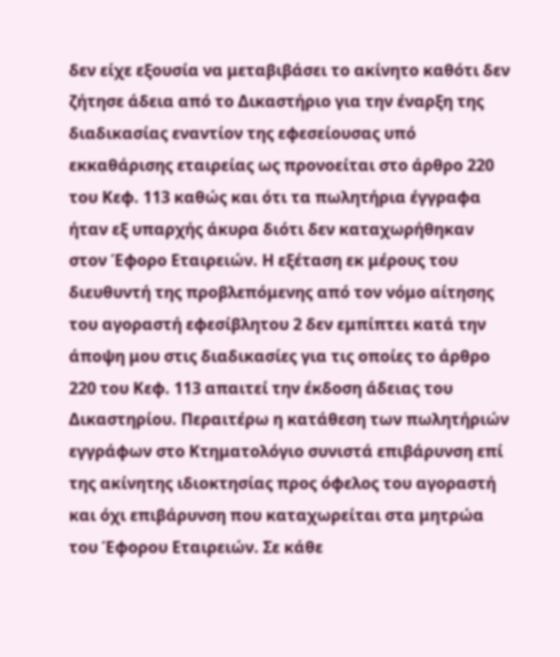δεν είχε εξουσία να μεταβιβάσει το ακίνητο καθότι δεν ζήτησε άδεια από το Δικαστήριο για την έναρξη της διαδικασίας εναντίον της εφεσείουσας υπό εκκαθάρισης εταιρείας ως προνοείται στο άρθρο 220 του Κεφ. 113 καθώς και ότι τα πωλητήρια έγγραφα ήταν εξ υπαρχής άκυρα διότι δεν καταχωρήθηκαν στον Έφορο Εταιρειών. Η εξέταση εκ μέρους του διευθυντή της προβλεπόμενης από τον νόμο αίτησης του αγοραστή εφεσίβλητου 2 δεν εμπίπτει κατά την άποψη μου στις διαδικασίες για τις οποίες το άρθρο 220 του Κεφ. 113 απαιτεί την έκδοση άδειας του Δικαστηρίου. Περαιτέρω η κατάθεση των πωλητήριών εγγράφων στο Κτηματολόγιο συνιστά επιβάρυνση επί της ακίνητης ιδιοκτησίας προς όφελος του αγοραστή και όχι επιβάρυνση που καταχωρείται στα μητρώα του Έφορου Εταιρειών. Σε κάθε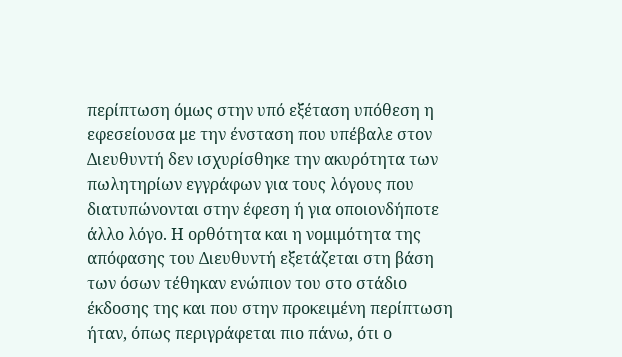περίπτωση όμως στην υπό εξέταση υπόθεση η εφεσείουσα με την ένσταση που υπέβαλε στον Διευθυντή δεν ισχυρίσθηκε την ακυρότητα των πωλητηρίων εγγράφων για τους λόγους που διατυπώνονται στην έφεση ή για οποιονδήποτε άλλο λόγο. Η ορθότητα και η νομιμότητα της απόφασης του Διευθυντή εξετάζεται στη βάση των όσων τέθηκαν ενώπιον του στο στάδιο έκδοσης της και που στην προκειμένη περίπτωση ήταν, όπως περιγράφεται πιο πάνω, ότι ο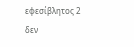εφεσίβλητος 2 δεν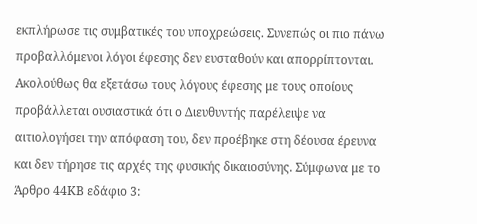εκπλήρωσε τις συμβατικές του υποχρεώσεις. Συνεπώς οι πιο πάνω προβαλλόμενοι λόγοι έφεσης δεν ευσταθούν και απορρίπτονται. Ακολούθως θα εξετάσω τους λόγους έφεσης με τους οποίους προβάλλεται ουσιαστικά ότι ο Διευθυντής παρέλειψε να αιτιολογήσει την απόφαση του, δεν προέβηκε στη δέουσα έρευνα και δεν τήρησε τις αρχές της φυσικής δικαιοσύνης. Σύμφωνα με το Άρθρο 44ΚΒ εδάφιο 3: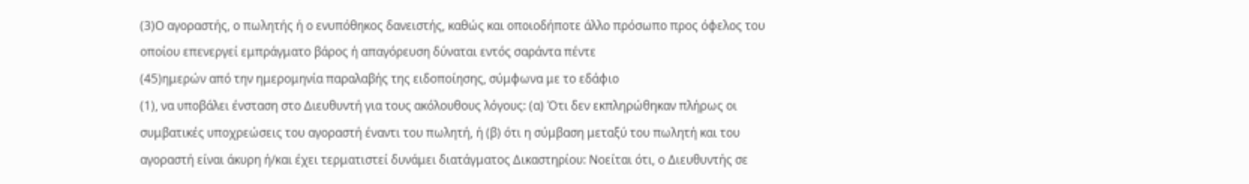(3)Ο αγοραστής, ο πωλητής ή ο ενυπόθηκος δανειστής, καθώς και οποιοδήποτε άλλο πρόσωπο προς όφελος του οποίου επενεργεί εμπράγματο βάρος ή απαγόρευση δύναται εντός σαράντα πέντε
(45)ημερών από την ημερομηνία παραλαβής της ειδοποίησης, σύμφωνα με το εδάφιο
(1), να υποβάλει ένσταση στο Διευθυντή για τους ακόλουθους λόγους: (α) Ότι δεν εκπληρώθηκαν πλήρως οι συμβατικές υποχρεώσεις του αγοραστή έναντι του πωλητή, ή (β) ότι η σύμβαση μεταξύ του πωλητή και του αγοραστή είναι άκυρη ή/και έχει τερματιστεί δυνάμει διατάγματος Δικαστηρίου: Νοείται ότι, ο Διευθυντής σε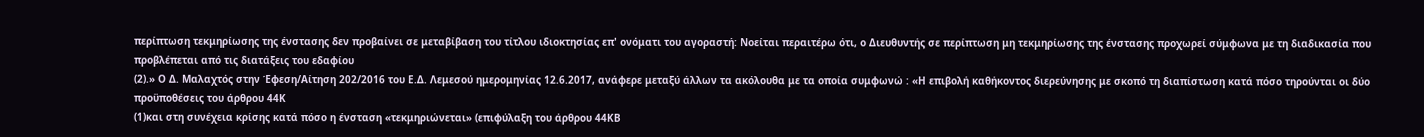περίπτωση τεκμηρίωσης της ένστασης δεν προβαίνει σε μεταβίβαση του τίτλου ιδιοκτησίας επ' ονόματι του αγοραστή: Νοείται περαιτέρω ότι, ο Διευθυντής σε περίπτωση μη τεκμηρίωσης της ένστασης προχωρεί σύμφωνα με τη διαδικασία που προβλέπεται από τις διατάξεις του εδαφίου
(2).» Ο Δ. Μαλαχτός στην Έφεση/Αίτηση 202/2016 του Ε.Δ. Λεμεσού ημερομηνίας 12.6.2017, ανάφερε μεταξύ άλλων τα ακόλουθα με τα οποία συμφωνώ : «Η επιβολή καθήκοντος διερεύνησης με σκοπό τη διαπίστωση κατά πόσο τηρούνται οι δύο προϋποθέσεις του άρθρου 44Κ
(1)και στη συνέχεια κρίσης κατά πόσο η ένσταση «τεκμηριώνεται» (επιφύλαξη του άρθρου 44ΚΒ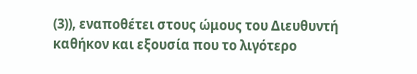(3)), εναποθέτει στους ώμους του Διευθυντή καθήκον και εξουσία που το λιγότερο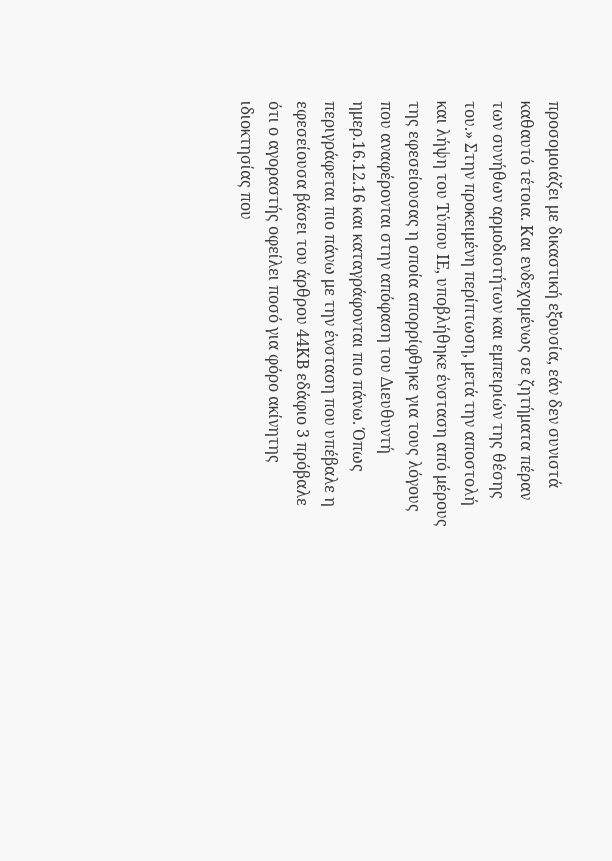προσομοιάζει με δικαστική εξουσία, εάν δεν συνιστά καθαυτό τέτοια. Και ενδεχομένως σε ζητήματα πέραν των συνήθων αρμοδιοτήτων και εμπειριών της θέσης του.» Στην προκειμένη περίπτωση, μετά την αποστολή και λήψη του Τύπου ΙΕ, υποβλήθηκε ένσταση από μέρους της εφεσείουσας η οποία απορρίφθηκε για τους λόγους που αναφέρονται στην απόφαση του Διευθυντή ημερ.16.12.16 και καταγράφονται πιο πάνω. Όπως περιγράφεται πιο πάνω με την ένσταση που υπέβαλε η εφεσείουσα βάσει του άρθρου 44ΚΒ εδάφιο 3 πρόβαλε ότι ο αγοραστής οφείλει ποσό για φόρο ακίνητης ιδιοκτησίας που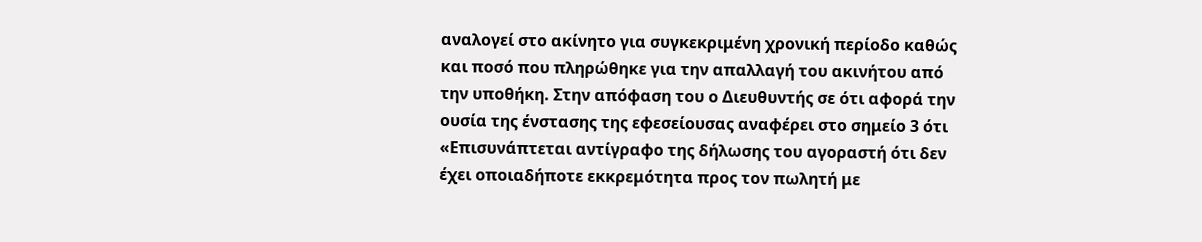αναλογεί στο ακίνητο για συγκεκριμένη χρονική περίοδο καθώς και ποσό που πληρώθηκε για την απαλλαγή του ακινήτου από την υποθήκη. Στην απόφαση του ο Διευθυντής σε ότι αφορά την ουσία της ένστασης της εφεσείουσας αναφέρει στο σημείο 3 ότι «Επισυνάπτεται αντίγραφο της δήλωσης του αγοραστή ότι δεν έχει οποιαδήποτε εκκρεμότητα προς τον πωλητή με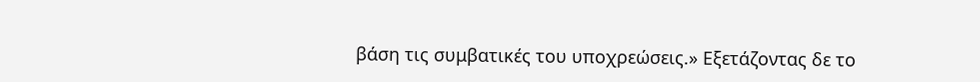βάση τις συμβατικές του υποχρεώσεις.» Εξετάζοντας δε το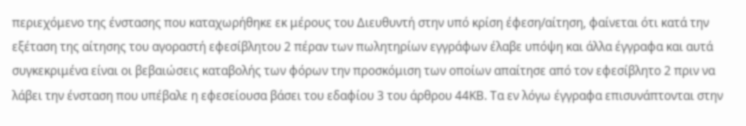περιεχόμενο της ένστασης που καταχωρήθηκε εκ μέρους του Διευθυντή στην υπό κρίση έφεση/αίτηση, φαίνεται ότι κατά την εξέταση της αίτησης του αγοραστή εφεσίβλητου 2 πέραν των πωλητηρίων εγγράφων έλαβε υπόψη και άλλα έγγραφα και αυτά συγκεκριμένα είναι οι βεβαιώσεις καταβολής των φόρων την προσκόμιση των οποίων απαίτησε από τον εφεσίβλητο 2 πριν να λάβει την ένσταση που υπέβαλε η εφεσείουσα βάσει του εδαφίου 3 του άρθρου 44ΚΒ. Τα εν λόγω έγγραφα επισυνάπτονται στην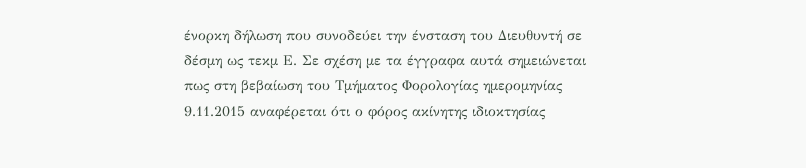ένορκη δήλωση που συνοδεύει την ένσταση του Διευθυντή σε δέσμη ως τεκμ Ε. Σε σχέση με τα έγγραφα αυτά σημειώνεται πως στη βεβαίωση του Τμήματος Φορολογίας ημερομηνίας 9.11.2015 αναφέρεται ότι ο φόρος ακίνητης ιδιοκτησίας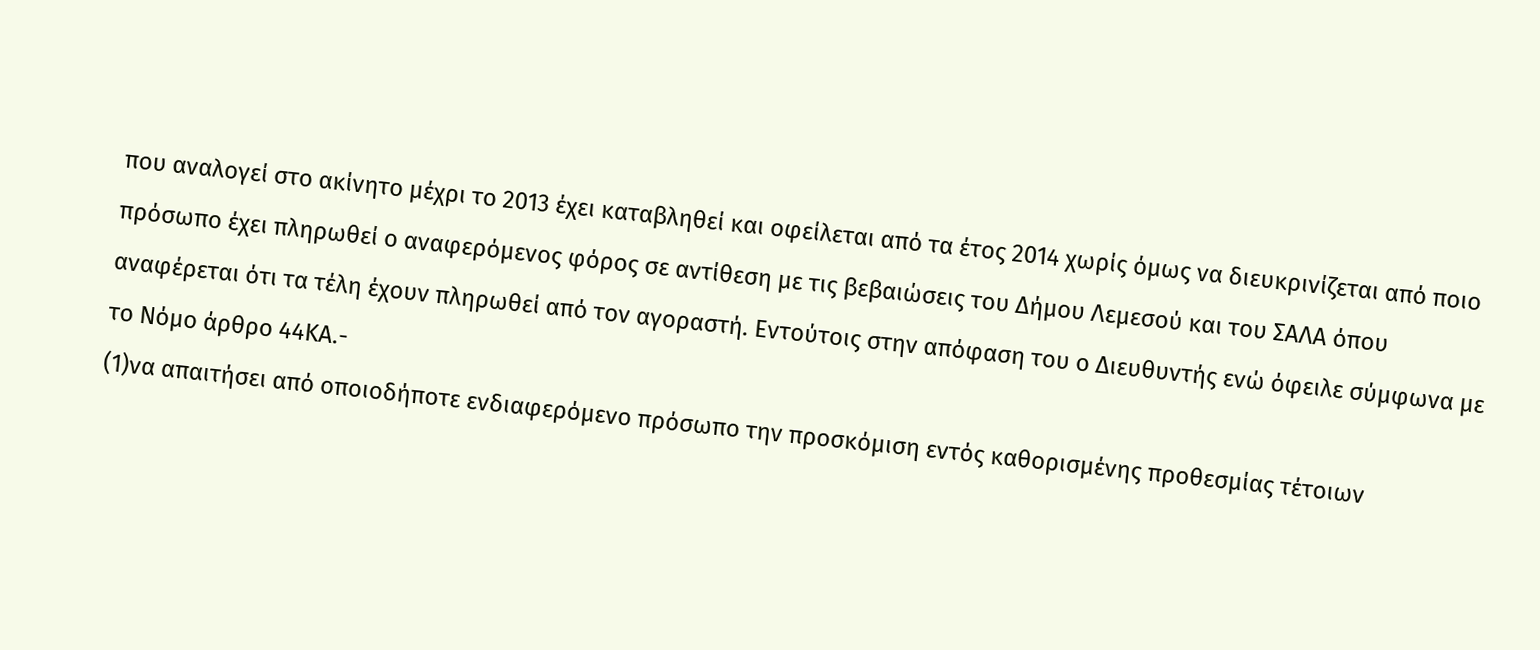που αναλογεί στο ακίνητο μέχρι το 2013 έχει καταβληθεί και οφείλεται από τα έτος 2014 χωρίς όμως να διευκρινίζεται από ποιο πρόσωπο έχει πληρωθεί ο αναφερόμενος φόρος σε αντίθεση με τις βεβαιώσεις του Δήμου Λεμεσού και του ΣΑΛΑ όπου αναφέρεται ότι τα τέλη έχουν πληρωθεί από τον αγοραστή. Εντούτοις στην απόφαση του ο Διευθυντής ενώ όφειλε σύμφωνα με το Νόμο άρθρο 44ΚΑ.-
(1)να απαιτήσει από οποιοδήποτε ενδιαφερόμενο πρόσωπο την προσκόμιση εντός καθορισμένης προθεσμίας τέτοιων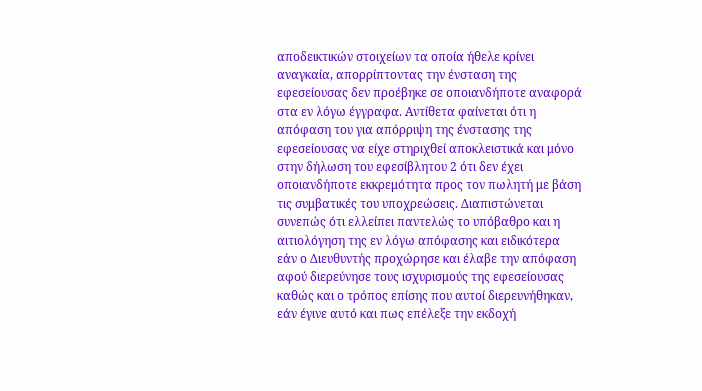αποδεικτικών στοιχείων τα οποία ήθελε κρίνει αναγκαία, απορρίπτοντας την ένσταση της εφεσείουσας δεν προέβηκε σε οποιανδήποτε αναφορά στα εν λόγω έγγραφα. Αντίθετα φαίνεται ότι η απόφαση του για απόρριψη της ένστασης της εφεσείουσας να είχε στηριχθεί αποκλειστικά και μόνο στην δήλωση του εφεσίβλητου 2 ότι δεν έχει οποιανδήποτε εκκρεμότητα προς τον πωλητή με βάση τις συμβατικές του υποχρεώσεις. Διαπιστώνεται συνεπώς ότι ελλείπει παντελώς το υπόβαθρο και η αιτιολόγηση της εν λόγω απόφασης και ειδικότερα εάν ο Διευθυντής προχώρησε και έλαβε την απόφαση αφού διερεύνησε τους ισχυρισμούς της εφεσείουσας καθώς και ο τρόπος επίσης που αυτοί διερευνήθηκαν, εάν έγινε αυτό και πως επέλεξε την εκδοχή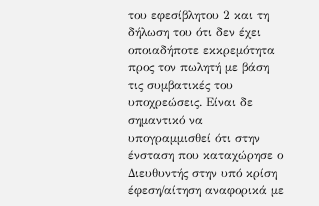του εφεσίβλητου 2 και τη δήλωση του ότι δεν έχει οποιαδήποτε εκκρεμότητα προς τον πωλητή με βάση τις συμβατικές του υποχρεώσεις. Είναι δε σημαντικό να υπογραμμισθεί ότι στην ένσταση που καταχώρησε ο Διευθυντής στην υπό κρίση έφεση/αίτηση αναφορικά με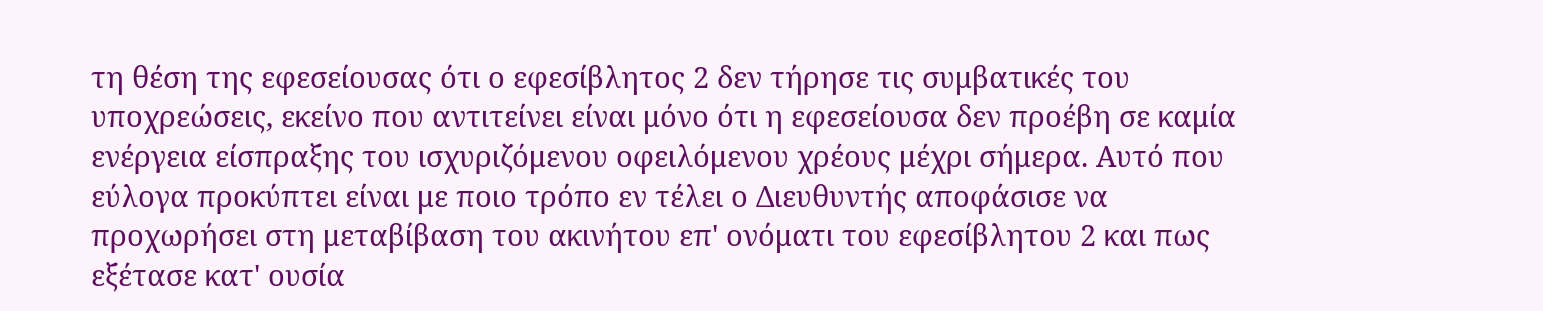τη θέση της εφεσείουσας ότι ο εφεσίβλητος 2 δεν τήρησε τις συμβατικές του υποχρεώσεις, εκείνο που αντιτείνει είναι μόνο ότι η εφεσείουσα δεν προέβη σε καμία ενέργεια είσπραξης του ισχυριζόμενου οφειλόμενου χρέους μέχρι σήμερα. Αυτό που εύλογα προκύπτει είναι με ποιο τρόπο εν τέλει ο Διευθυντής αποφάσισε να προχωρήσει στη μεταβίβαση του ακινήτου επ' ονόματι του εφεσίβλητου 2 και πως εξέτασε κατ' ουσία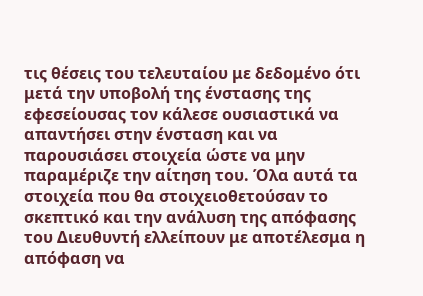τις θέσεις του τελευταίου με δεδομένο ότι μετά την υποβολή της ένστασης της εφεσείουσας τον κάλεσε ουσιαστικά να απαντήσει στην ένσταση και να παρουσιάσει στοιχεία ώστε να μην παραμέριζε την αίτηση του. Όλα αυτά τα στοιχεία που θα στοιχειοθετούσαν το σκεπτικό και την ανάλυση της απόφασης του Διευθυντή ελλείπουν με αποτέλεσμα η απόφαση να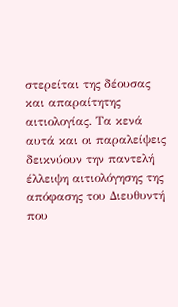στερείται της δέουσας και απαραίτητης αιτιολογίας. Τα κενά αυτά και οι παραλείψεις δεικνύουν την παντελή έλλειψη αιτιολόγησης της απόφασης του Διευθυντή που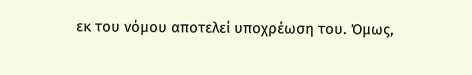εκ του νόμου αποτελεί υποχρέωση του. Όμως,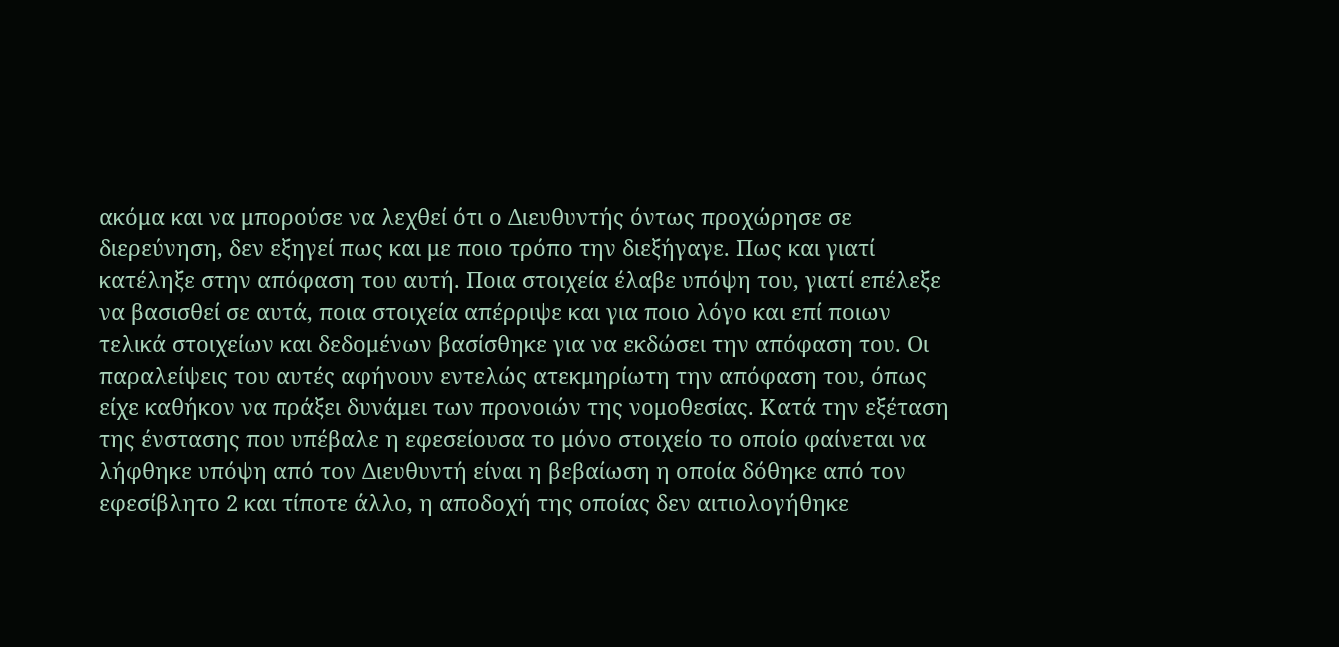ακόμα και να μπορούσε να λεχθεί ότι ο Διευθυντής όντως προχώρησε σε διερεύνηση, δεν εξηγεί πως και με ποιο τρόπο την διεξήγαγε. Πως και γιατί κατέληξε στην απόφαση του αυτή. Ποια στοιχεία έλαβε υπόψη του, γιατί επέλεξε να βασισθεί σε αυτά, ποια στοιχεία απέρριψε και για ποιο λόγο και επί ποιων τελικά στοιχείων και δεδομένων βασίσθηκε για να εκδώσει την απόφαση του. Οι παραλείψεις του αυτές αφήνουν εντελώς ατεκμηρίωτη την απόφαση του, όπως είχε καθήκον να πράξει δυνάμει των προνοιών της νομοθεσίας. Κατά την εξέταση της ένστασης που υπέβαλε η εφεσείουσα το μόνο στοιχείο το οποίο φαίνεται να λήφθηκε υπόψη από τον Διευθυντή είναι η βεβαίωση η οποία δόθηκε από τον εφεσίβλητο 2 και τίποτε άλλο, η αποδοχή της οποίας δεν αιτιολογήθηκε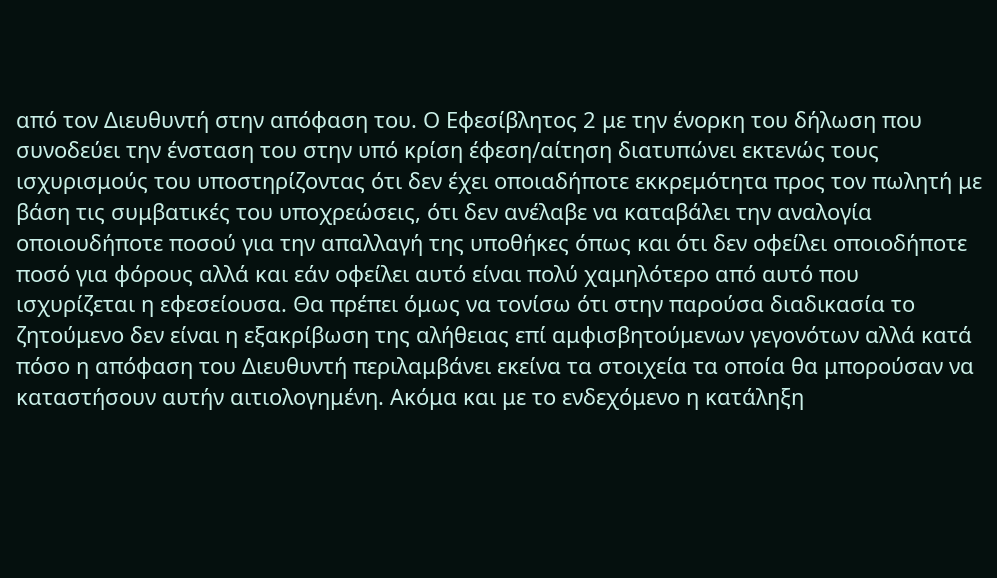από τον Διευθυντή στην απόφαση του. Ο Εφεσίβλητος 2 με την ένορκη του δήλωση που συνοδεύει την ένσταση του στην υπό κρίση έφεση/αίτηση διατυπώνει εκτενώς τους ισχυρισμούς του υποστηρίζοντας ότι δεν έχει οποιαδήποτε εκκρεμότητα προς τον πωλητή με βάση τις συμβατικές του υποχρεώσεις, ότι δεν ανέλαβε να καταβάλει την αναλογία οποιουδήποτε ποσού για την απαλλαγή της υποθήκες όπως και ότι δεν οφείλει οποιοδήποτε ποσό για φόρους αλλά και εάν οφείλει αυτό είναι πολύ χαμηλότερο από αυτό που ισχυρίζεται η εφεσείουσα. Θα πρέπει όμως να τονίσω ότι στην παρούσα διαδικασία το ζητούμενο δεν είναι η εξακρίβωση της αλήθειας επί αμφισβητούμενων γεγονότων αλλά κατά πόσο η απόφαση του Διευθυντή περιλαμβάνει εκείνα τα στοιχεία τα οποία θα μπορούσαν να καταστήσουν αυτήν αιτιολογημένη. Ακόμα και με το ενδεχόμενο η κατάληξη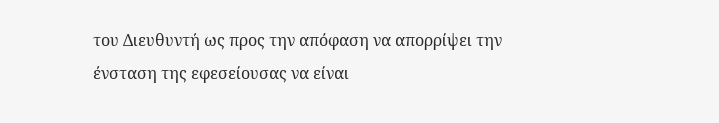του Διευθυντή ως προς την απόφαση να απορρίψει την ένσταση της εφεσείουσας να είναι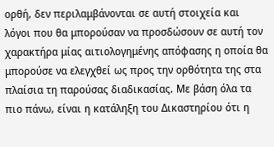ορθή, δεν περιλαμβάνονται σε αυτή στοιχεία και λόγοι που θα μπορούσαν να προσδώσουν σε αυτή τον χαρακτήρα μίας αιτιολογημένης απόφασης η οποία θα μπορούσε να ελεγχθεί ως προς την ορθότητα της στα πλαίσια τη παρούσας διαδικασίας. Με βάση όλα τα πιο πάνω, είναι η κατάληξη του Δικαστηρίου ότι η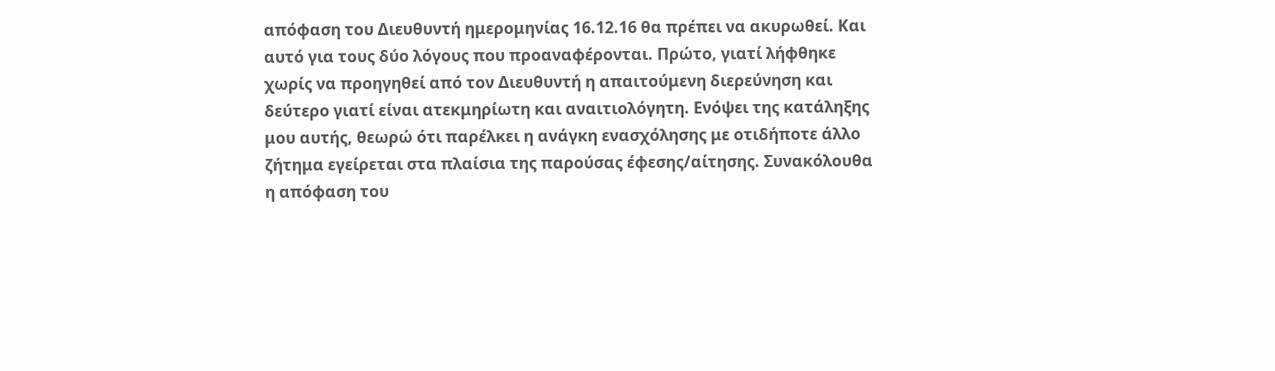απόφαση του Διευθυντή ημερομηνίας 16.12.16 θα πρέπει να ακυρωθεί. Και αυτό για τους δύο λόγους που προαναφέρονται. Πρώτο, γιατί λήφθηκε χωρίς να προηγηθεί από τον Διευθυντή η απαιτούμενη διερεύνηση και δεύτερο γιατί είναι ατεκμηρίωτη και αναιτιολόγητη. Ενόψει της κατάληξης μου αυτής, θεωρώ ότι παρέλκει η ανάγκη ενασχόλησης με οτιδήποτε άλλο ζήτημα εγείρεται στα πλαίσια της παρούσας έφεσης/αίτησης. Συνακόλουθα η απόφαση του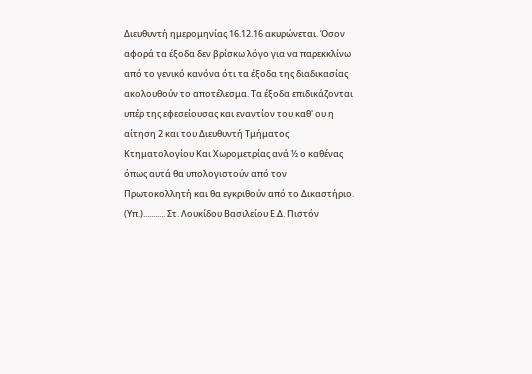Διευθυντή ημερομηνίας 16.12.16 ακυρώνεται. Όσον αφορά τα έξοδα δεν βρίσκω λόγο για να παρεκκλίνω από το γενικό κανόνα ότι τα έξοδα της διαδικασίας ακολουθούν το αποτέλεσμα. Τα έξοδα επιδικάζονται υπέρ της εφεσείουσας και εναντίον του καθ' ου η αίτηση 2 και του Διευθυντή Τμήματος Κτηματολογίου Και Χωρομετρίας ανά ½ ο καθένας όπως αυτά θα υπολογιστούν από τον Πρωτοκολλητή και θα εγκριθούν από το Δικαστήριο. (Υπ.)........... Στ. Λουκίδου Βασιλείου Ε.Δ. Πιστόν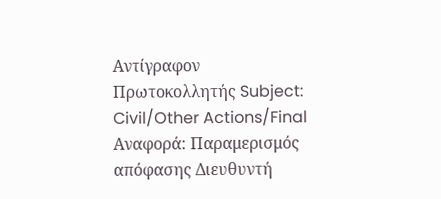Αντίγραφον Πρωτοκολλητής Subject: Civil/Other Actions/Final Αναφορά: Παραμερισμός απόφασης Διευθυντή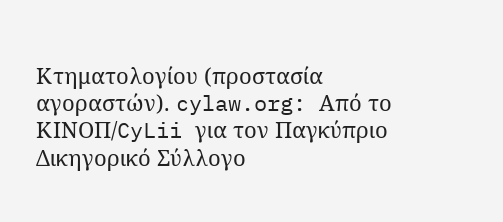Κτηματολογίου (προστασία αγοραστών). cylaw.org: Από το ΚΙΝOΠ/CyLii για τον Παγκύπριο Δικηγορικό Σύλλογο